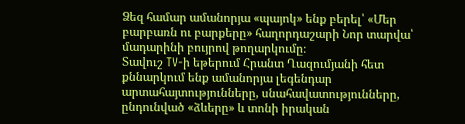Ձեզ համար ամանորյա «պայոկ» ենք բերել՝ «Մեր բարբառն ու բարքերը» հաղորդաշարի Նոր տարվա՝ մադարինի բույրով թողարկումը։
Տավուշ TV-ի եթերում Հրանտ Ղազումյանի հետ քննարկում ենք ամանորյա լեգենդար արտահայտությունները, սնահավատությունները, ընդունված «ձևերը» և տոնի իրական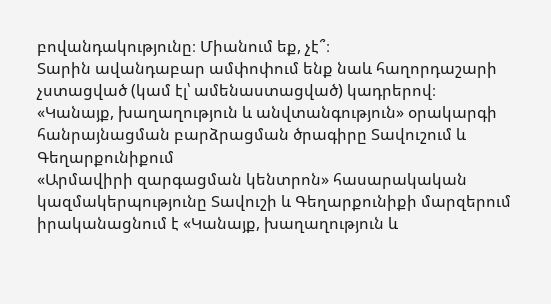բովանդակությունը։ Միանում եք, չէ՞։
Տարին ավանդաբար ամփոփում ենք նաև հաղորդաշարի չստացված (կամ էլ՝ ամենաստացված) կադրերով։
«Կանայք, խաղաղություն և անվտանգություն» օրակարգի հանրայնացման բարձրացման ծրագիրը Տավուշում և Գեղարքունիքում
«Արմավիրի զարգացման կենտրոն» հասարակական կազմակերպությունը Տավուշի և Գեղարքունիքի մարզերում իրականացնում է «Կանայք, խաղաղություն և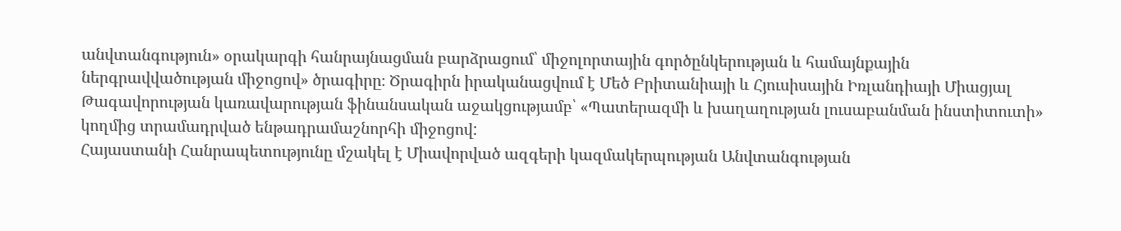անվտանգություն» օրակարգի հանրայնացման բարձրացում՝ միջոլորտային գործընկերության և համայնքային ներգրավվածության միջոցով» ծրագիրը։ Ծրագիրն իրականացվում է Մեծ Բրիտանիայի և Հյուսիսային Իռլանդիայի Միացյալ Թագավորության կառավարության ֆինանսական աջակցությամբ՝ «Պատերազմի և խաղաղության լուսաբանման ինստիտուտի» կողմից տրամադրված ենթադրամաշնորհի միջոցով:
Հայաստանի Հանրապետությունը մշակել է Միավորված ազգերի կազմակերպության Անվտանգության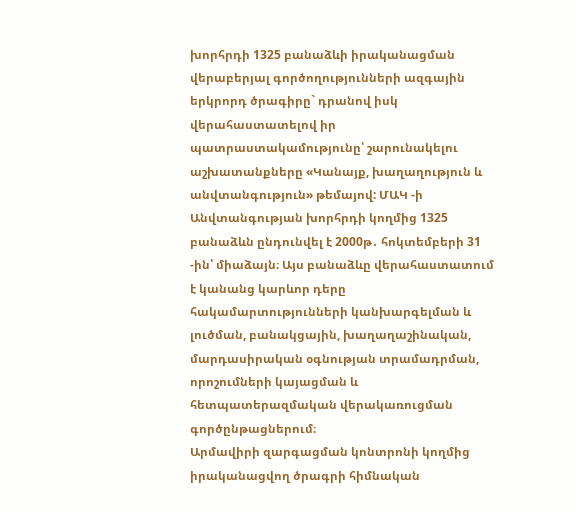խորհրդի 1325 բանաձևի իրականացման վերաբերյալ գործողությունների ազգային երկրորդ ծրագիրը` դրանով իսկ վերահաստատելով իր պատրաստակամությունը՝ շարունակելու աշխատանքները «Կանայք, խաղաղություն և անվտանգություն» թեմայով: ՄԱԿ -ի Անվտանգության խորհրդի կողմից 1325 բանաձևն ընդունվել է 2000թ․ հոկտեմբերի 31 -ին՝ միաձայն։ Այս բանաձևը վերահաստատում է կանանց կարևոր դերը հակամարտությունների կանխարգելման և լուծման, բանակցային, խաղաղաշինական, մարդասիրական օգնության տրամադրման, որոշումների կայացման և հետպատերազմական վերակառուցման գործընթացներում։
Արմավիրի զարգացման կոնտրոնի կողմից իրականացվող ծրագրի հիմնական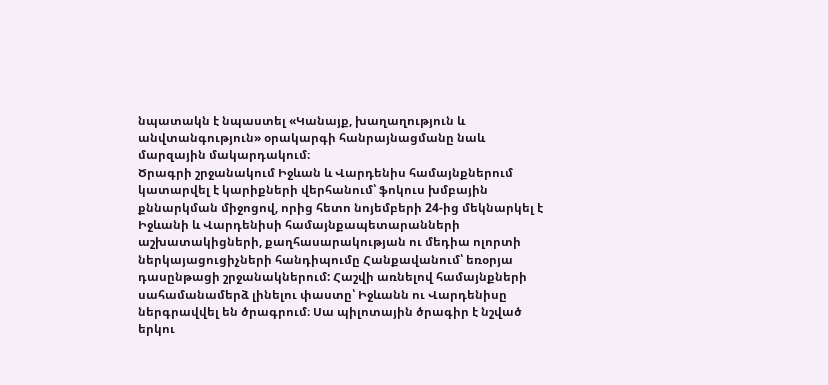նպատակն է նպաստել «Կանայք, խաղաղություն և անվտանգություն» օրակարգի հանրայնացմանը նաև մարզային մակարդակում։
Ծրագրի շրջանակում Իջևան և Վարդենիս համայնքներում կատարվել է կարիքների վերհանում՝ ֆոկուս խմբային քննարկման միջոցով, որից հետո նոյեմբերի 24-ից մեկնարկել է Իջևանի և Վարդենիսի համայնքապետարանների աշխատակիցների, քաղհասարակության ու մեդիա ոլորտի ներկայացուցիչների հանդիպումը Հանքավանում՝ եռօրյա դասընթացի շրջանակներում: Հաշվի առնելով համայնքների սահամանամերձ լինելու փաստը՝ Իջևանն ու Վարդենիսը ներգրավվել են ծրագրում։ Սա պիլոտային ծրագիր է նշված երկու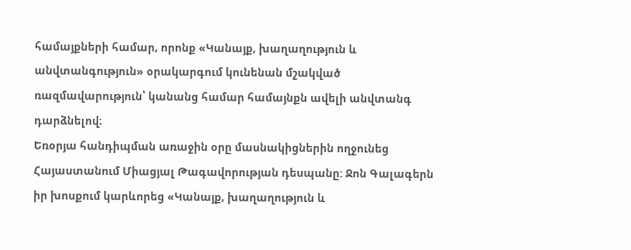համայքների համար, որոնք «Կանայք, խաղաղություն և անվտանգություն» օրակարգում կունենան մշակված ռազմավարություն՝ կանանց համար համայնքն ավելի անվտանգ դարձնելով։
Եռօրյա հանդիպման առաջին օրը մասնակիցներին ողջունեց Հայաստանում Միացյալ Թագավորության դեսպանը: Ջոն Գալագերն իր խոսքում կարևորեց «Կանայք, խաղաղություն և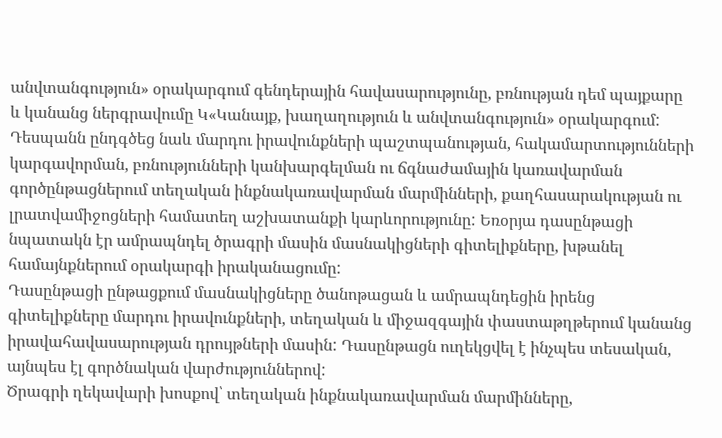անվտանգություն» օրակարգում գենդերային հավասարությունը, բռնության դեմ պայքարը և կանանց ներգրավումը Կ«Կանայք, խաղաղություն և անվտանգություն» օրակարգում: Դեսպանն ընդգծեց նաև մարդու իրավունքների պաշտպանության, հակամարտությունների կարգավորման, բռնությունների կանխարգելման ու ճգնաժամային կառավարման գործընթացներում տեղական ինքնակառավարման մարմինների, քաղհասարակության ու լրատվամիջոցների համատեղ աշխատանքի կարևորությունը: Եռօրյա դասընթացի նպատակն էր ամրապնդել ծրագրի մասին մասնակիցների գիտելիքները, խթանել համայնքներում օրակարգի իրականացումը:
Դասընթացի ընթացքում մասնակիցները ծանոթացան և ամրապնդեցին իրենց գիտելիքները մարդու իրավունքների, տեղական և միջազգային փաստաթղթերում կանանց իրավահավասարության դրույթների մասին: Դասընթացն ուղեկցվել է ինչպես տեսական, այնպես էլ գործնական վարժություններով:
Ծրագրի ղեկավարի խոսքով՝ տեղական ինքնակառավարման մարմինները,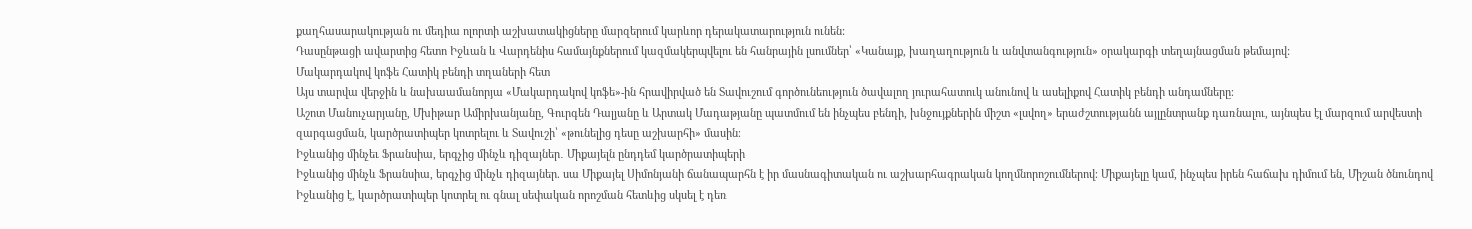քաղհասարակության ու մեդիա ոլորտի աշխատակիցները մարզերում կարևոր դերակատարություն ունեն:
Դասընթացի ավարտից հետո Իջևան և Վարդենիս համայնքներում կազմակերպվելու են հանրային լսումներ՝ «Կանայք, խաղաղություն և անվտանգություն» օրակարգի տեղայնացման թեմայով:
Մակարդակով կոֆե Հատիկ բենդի տղաների հետ
Այս տարվա վերջին և նախաամանորյա «Մակարդակով կոֆե»-ին հրավիրված են Տավուշում գործունեություն ծավալող յուրահատուկ անունով և ասելիքով Հատիկ բենդի անդամները։
Աշոտ Մանուչարյանը, Մխիթար Ամիրխանյանը, Գուրգեն Դալյանը և Արտակ Մադաթյանը պատմում են ինչպես բենդի, խնջույքներին միշտ «լսվող» երաժշտությանն այլընտրանք դառնալու, այնպես էլ մարզում արվեստի զարգացման, կարծրատիպեր կոտրելու և Տավուշի՝ «թունելից դեսը աշխարհի» մասին։
Իջևանից մինչեւ Ֆրանսիա, երգչից մինչև դիզայներ․ Միքայելն ընդդեմ կարծրատիպերի
Իջևանից մինչև Ֆրանսիա, երգչից մինչև դիզայներ. սա Միքայել Սիմոնյանի ճանապարհն է իր մասնագիտական ու աշխարհագրական կողմնորոշումներով։ Միքայելը կամ, ինչպես իրեն հաճախ դիմում են, Միշան ծնունդով Իջևանից է, կարծրատիպեր կոտրել ու գնալ սեփական որոշման հետևից սկսել է դեռ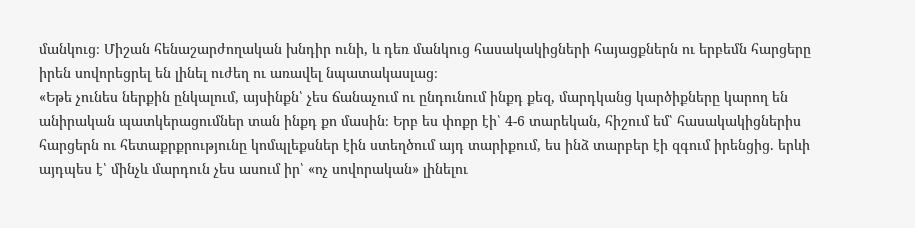մանկուց։ Միշան հենաշարժողական խնդիր ունի, և դեռ մանկուց հասակակիցների հայացքներն ու երբեմն հարցերը իրեն սովորեցրել են լինել ուժեղ ու առավել նպատակասլաց։
«Եթե չունես ներքին ընկալում, այսինքն՝ չես ճանաչում ու ընդունում ինքդ քեզ, մարդկանց կարծիքները կարող են անիրական պատկերացումներ տան ինքդ քո մասին։ Երբ ես փոքր էի՝ 4-6 տարեկան, հիշում եմ՝ հասակակիցներիս հարցերն ու հետաքրքրությունը կոմպլեքսներ էին ստեղծում այդ տարիքում, ես ինձ տարբեր էի զգում իրենցից. երևի այդպես է՝ մինչև մարդուն չես ասում իր՝ «ոչ սովորական» լինելու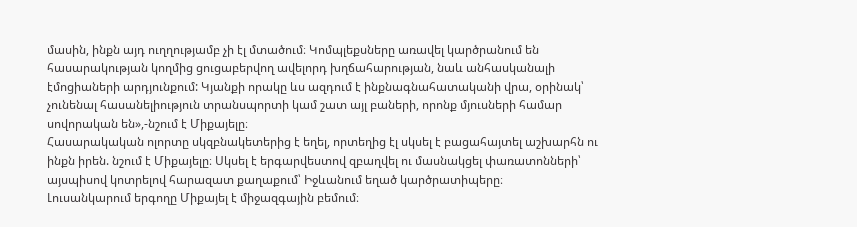մասին, ինքն այդ ուղղությամբ չի էլ մտածում։ Կոմպլեքսները առավել կարծրանում են հասարակության կողմից ցուցաբերվող ավելորդ խղճահարության, նաև անհասկանալի էմոցիաների արդյունքում: Կյանքի որակը ևս ազդում է ինքնագնահատականի վրա, օրինակ՝ չունենալ հասանելիություն տրանսպորտի կամ շատ այլ բաների, որոնք մյուսների համար սովորական են»,-նշում է Միքայելը։
Հասարակական ոլորտը սկզբնակետերից է եղել, որտեղից էլ սկսել է բացահայտել աշխարհն ու ինքն իրեն. նշում է Միքայելը։ Սկսել է երգարվեստով զբաղվել ու մասնակցել փառատոնների՝ այսպիսով կոտրելով հարազատ քաղաքում՝ Իջևանում եղած կարծրատիպերը։
Լուսանկարում երգողը Միքայել է միջազգային բեմում։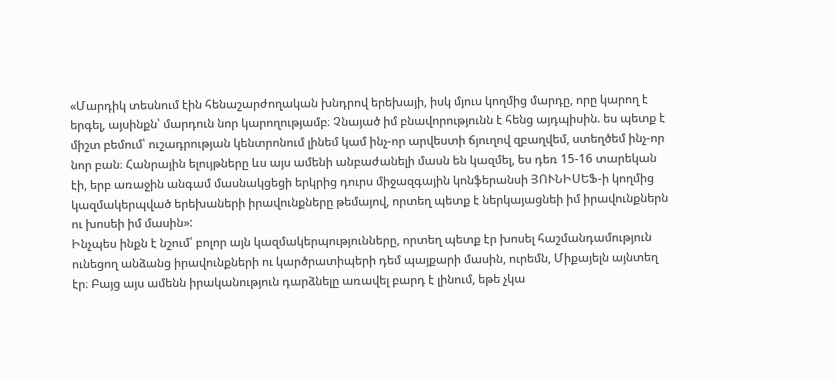«Մարդիկ տեսնում էին հենաշարժողական խնդրով երեխայի, իսկ մյուս կողմից մարդը, որը կարող է երգել, այսինքն՝ մարդուն նոր կարողությամբ։ Չնայած իմ բնավորությունն է հենց այդպիսին. ես պետք է միշտ բեմում՝ ուշադրության կենտրոնում լինեմ կամ ինչ-որ արվեստի ճյուղով զբաղվեմ, ստեղծեմ ինչ-որ նոր բան։ Հանրային ելույթները ևս այս ամենի անբաժանելի մասն են կազմել, ես դեռ 15-16 տարեկան էի, երբ առաջին անգամ մասնակցեցի երկրից դուրս միջազգային կոնֆերանսի ՅՈՒՆԻՍԵՖ-ի կողմից կազմակերպված երեխաների իրավունքները թեմայով, որտեղ պետք է ներկայացնեի իմ իրավունքներն ու խոսեի իմ մասին»:
Ինչպես ինքն է նշում՝ բոլոր այն կազմակերպությունները, որտեղ պետք էր խոսել հաշմանդամություն ունեցող անձանց իրավունքների ու կարծրատիպերի դեմ պայքարի մասին, ուրեմն, Միքայելն այնտեղ էր։ Բայց այս ամենն իրականություն դարձնելը առավել բարդ է լինում, եթե չկա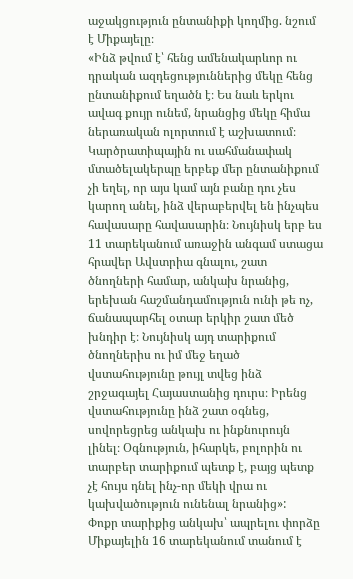աջակցություն ընտանիքի կողմից. նշում է Միքայելը։
«Ինձ թվում է՝ հենց ամենակարևոր ու դրական ազդեցություններից մեկը հենց ընտանիքում եղածն է։ Ես նաև երկու ավագ քույր ունեմ, նրանցից մեկը հիմա ներառական ոլորտում է աշխատում։ Կարծրատիպային ու սահմանափակ մտածելակերպը երբեք մեր ընտանիքում չի եղել, որ այս կամ այն բանը դու չես կարող անել, ինձ վերաբերվել են ինչպես հավասարը հավասարին։ Նույնիսկ երբ ես 11 տարեկանում առաջին անգամ ստացա հրավեր Ավստրիա գնալու, շատ ծնողների համար, անկախ նրանից, երեխան հաշմանդամություն ունի թե ոչ, ճանապարհել օտար երկիր շատ մեծ խնդիր է։ Նույնիսկ այդ տարիքում ծնողներիս ու իմ մեջ եղած վստահությունը թույլ տվեց ինձ շրջագայել Հայաստանից դուրս։ Իրենց վստահությունը ինձ շատ օգնեց, սովորեցրեց անկախ ու ինքնուրույն լինել։ Օգնություն, իհարկե, բոլորին ու տարբեր տարիքում պետք է, բայց պետք չէ հույս դնել ինչ-որ մեկի վրա ու կախվածություն ունենալ նրանից»:
Փոքր տարիքից անկախ՝ ապրելու փորձը Միքայելին 16 տարեկանում տանում է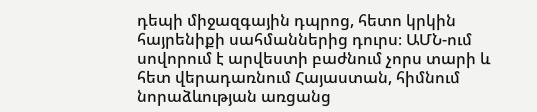դեպի միջազգային դպրոց, հետո կրկին հայրենիքի սահմաններից դուրս։ ԱՄՆ-ում սովորում է արվեստի բաժնում չորս տարի և հետ վերադառնում Հայաստան, հիմնում նորաձևության առցանց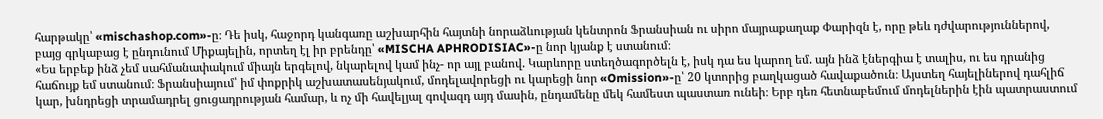հարթակը՝ «mischashop.com»-ը։ Դե իսկ, հաջորդ կանգառը աշխարհին հայտնի նորաձևության կենտրոն Ֆրանսիան ու սիրո մայրաքաղաք Փարիզն է, որը թեև դժվարություններով, բայց գրկաբաց է ընդունում Միքայելին, որտեղ էլ իր բրենդը՝ «MISCHA APHRODISIAC»-ը նոր կյանք է ստանում։
«Ես երբեք ինձ չեմ սահմանափակում միայն երգելով, նկարելով կամ ինչ- որ այլ բանով. Կարևորը ստեղծագործելն է, իսկ դա ես կարող եմ. այն ինձ էներգիա է տալիս, ու ես դրանից հաճույք եմ ստանում։ Ֆրանսիայում՝ իմ փոքրիկ աշխատասենյակում, մոդելավորեցի ու կարեցի նոր «Omission»-ը՝ 20 կտորից բաղկացած հավաքածուն։ Այստեղ հայելիներով դահլիճ կար, խնդրեցի տրամադրել ցուցադրության համար, և ոչ մի հավելյալ գովազդ այդ մասին, ընդամենը մեկ համեստ պաստառ ունեի։ Երբ դեռ հետնաբեմում մոդելներին էին պատրաստում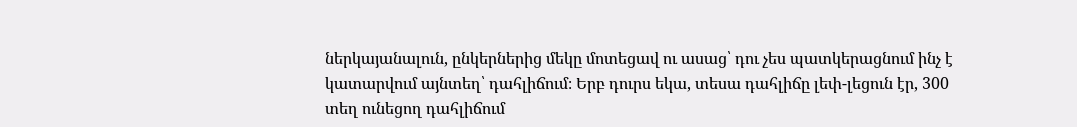ներկայանալուն, ընկերներից մեկը մոտեցավ ու ասաց՝ դու չես պատկերացնում ինչ է կատարվում այնտեղ՝ դահլիճում։ Երբ դուրս եկա, տեսա դահլիճը լեփ-լեցուն էր, 300 տեղ ունեցող դահլիճում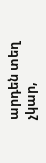արդեն տեղ չկար,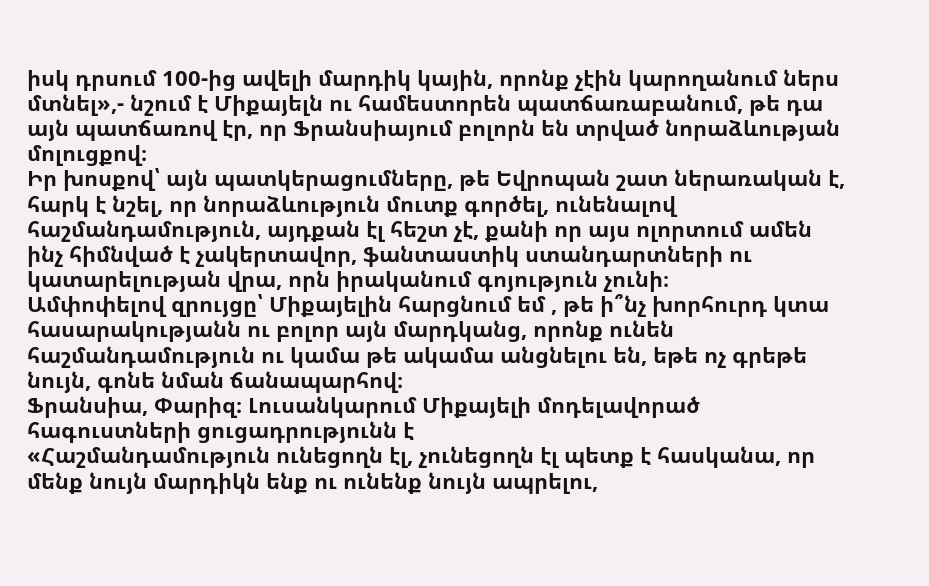իսկ դրսում 100-ից ավելի մարդիկ կային, որոնք չէին կարողանում ներս մտնել»,- նշում է Միքայելն ու համեստորեն պատճառաբանում, թե դա այն պատճառով էր, որ Ֆրանսիայում բոլորն են տրված նորաձևության մոլուցքով։
Իր խոսքով՝ այն պատկերացումները, թե Եվրոպան շատ ներառական է, հարկ է նշել, որ նորաձևություն մուտք գործել, ունենալով հաշմանդամություն, այդքան էլ հեշտ չէ, քանի որ այս ոլորտում ամեն ինչ հիմնված է չակերտավոր, ֆանտաստիկ ստանդարտների ու կատարելության վրա, որն իրականում գոյություն չունի։
Ամփոփելով զրույցը՝ Միքայելին հարցնում եմ , թե ի՞նչ խորհուրդ կտա հասարակությանն ու բոլոր այն մարդկանց, որոնք ունեն հաշմանդամություն ու կամա թե ակամա անցնելու են, եթե ոչ գրեթե նույն, գոնե նման ճանապարհով։
Ֆրանսիա, Փարիզ։ Լուսանկարում Միքայելի մոդելավորած հագուստների ցուցադրությունն է
«Հաշմանդամություն ունեցողն էլ, չունեցողն էլ պետք է հասկանա, որ մենք նույն մարդիկն ենք ու ունենք նույն ապրելու,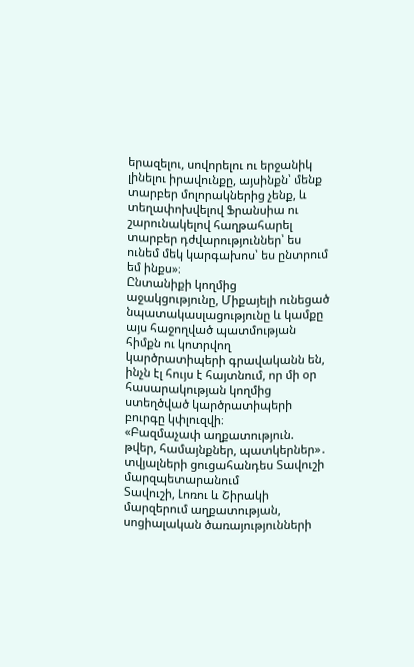երազելու, սովորելու ու երջանիկ լինելու իրավունքը, այսինքն՝ մենք տարբեր մոլորակներից չենք, և տեղափոխվելով Ֆրանսիա ու շարունակելով հաղթահարել տարբեր դժվարություններ՝ ես ունեմ մեկ կարգախոս՝ ես ընտրում եմ ինքս»։
Ընտանիքի կողմից աջակցությունը, Միքայելի ունեցած նպատակասլացությունը և կամքը այս հաջողված պատմության հիմքն ու կոտրվող կարծրատիպերի գրավականն են, ինչն էլ հույս է հայտնում, որ մի օր հասարակության կողմից ստեղծված կարծրատիպերի բուրգը կփլուզվի։
«Բազմաչափ աղքատություն. թվեր, համայնքներ, պատկերներ»․ տվյալների ցուցահանդես Տավուշի մարզպետարանում
Տավուշի, Լոռու և Շիրակի մարզերում աղքատության, սոցիալական ծառայությունների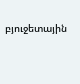բյուջետային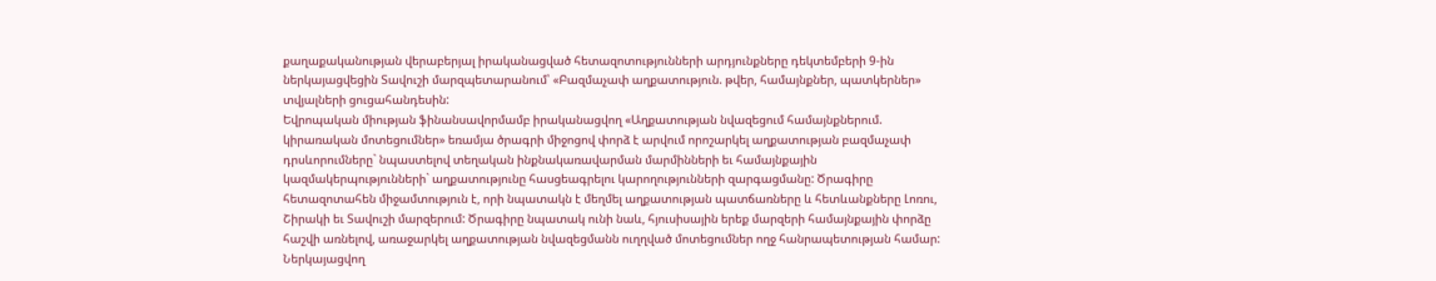քաղաքականության վերաբերյալ իրականացված հետազոտությունների արդյունքները դեկտեմբերի 9-ին ներկայացվեցին Տավուշի մարզպետարանում՝ «Բազմաչափ աղքատություն. թվեր, համայնքներ, պատկերներ» տվյալների ցուցահանդեսին:
Եվրոպական միության ֆինանսավորմամբ իրականացվող «Աղքատության նվազեցում համայնքներում. կիրառական մոտեցումներ» եռամյա ծրագրի միջոցով փորձ է արվում որոշարկել աղքատության բազմաչափ դրսևորումները` նպաստելով տեղական ինքնակառավարման մարմինների եւ համայնքային կազմակերպությունների` աղքատությունը հասցեագրելու կարողությունների զարգացմանը: Ծրագիրը հետազոտահեն միջամտություն է, որի նպատակն է մեղմել աղքատության պատճառները և հետևանքները Լոռու, Շիրակի եւ Տավուշի մարզերում: Ծրագիրը նպատակ ունի նաև, հյուսիսային երեք մարզերի համայնքային փորձը հաշվի առնելով, առաջարկել աղքատության նվազեցմանն ուղղված մոտեցումներ ողջ հանրապետության համար:
Ներկայացվող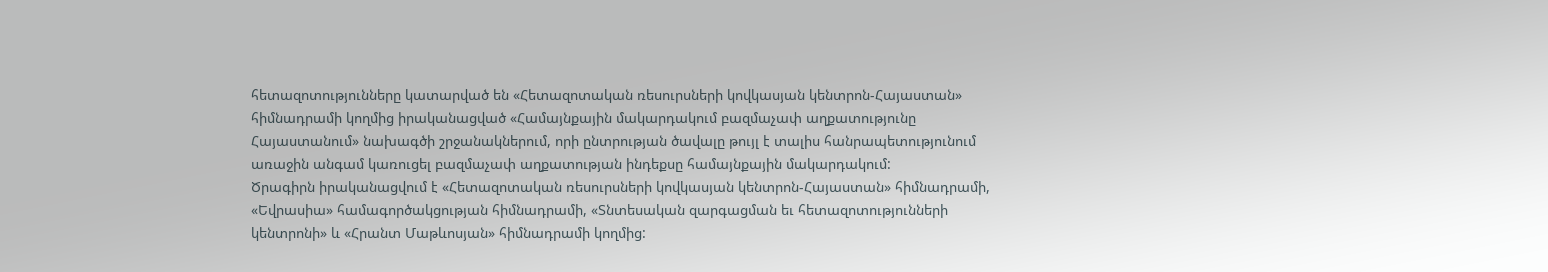հետազոտությունները կատարված են «Հետազոտական ռեսուրսների կովկասյան կենտրոն-Հայաստան» հիմնադրամի կողմից իրականացված «Համայնքային մակարդակում բազմաչափ աղքատությունը Հայաստանում» նախագծի շրջանակներում, որի ընտրության ծավալը թույլ է տալիս հանրապետությունում առաջին անգամ կառուցել բազմաչափ աղքատության ինդեքսը համայնքային մակարդակում:
Ծրագիրն իրականացվում է «Հետազոտական ռեսուրսների կովկասյան կենտրոն-Հայաստան» հիմնադրամի, «Եվրասիա» համագործակցության հիմնադրամի, «Տնտեսական զարգացման եւ հետազոտությունների կենտրոնի» և «Հրանտ Մաթևոսյան» հիմնադրամի կողմից: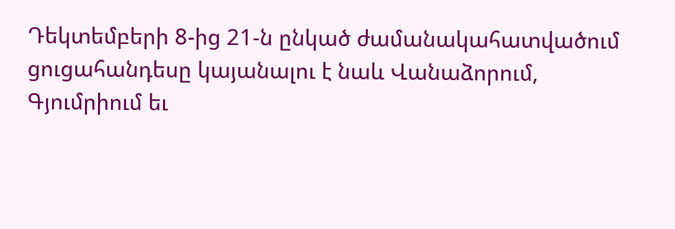Դեկտեմբերի 8-ից 21-ն ընկած ժամանակահատվածում ցուցահանդեսը կայանալու է նաև Վանաձորում, Գյումրիում եւ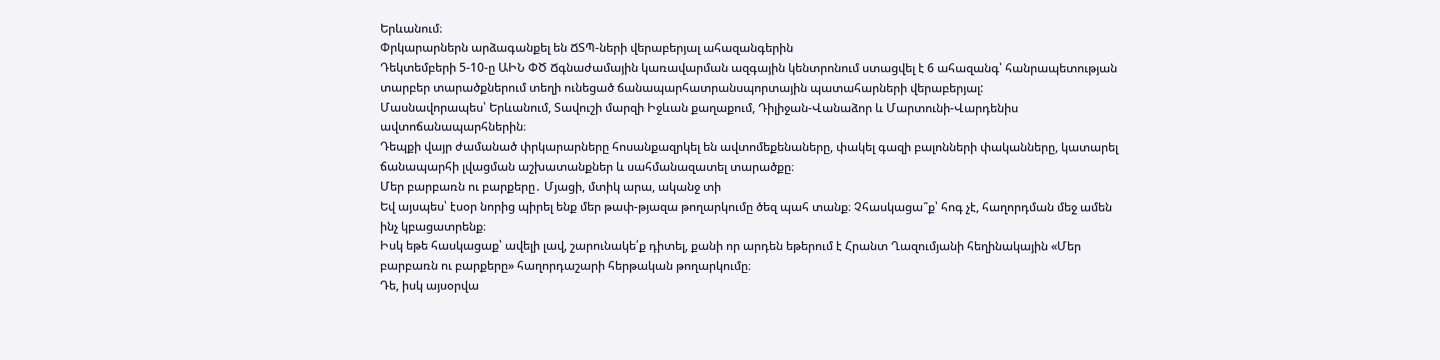Երևանում։
Փրկարարներն արձագանքել են ՃՏՊ-ների վերաբերյալ ահազանգերին
Դեկտեմբերի 5-10-ը ԱԻՆ ՓԾ Ճգնաժամային կառավարման ազգային կենտրոնում ստացվել է 6 ահազանգ՝ հանրապետության տարբեր տարածքներում տեղի ունեցած ճանապարհատրանսպորտային պատահարների վերաբերյալ:
Մասնավորապես՝ Երևանում, Տավուշի մարզի Իջևան քաղաքում, Դիլիջան-Վանաձոր և Մարտունի-Վարդենիս ավտոճանապարհներին։
Դեպքի վայր ժամանած փրկարարները հոսանքազրկել են ավտոմեքենաները, փակել գազի բալոնների փականները, կատարել ճանապարհի լվացման աշխատանքներ և սահմանազատել տարածքը։
Մեր բարբառն ու բարքերը․ Մյացի, մտիկ արա, ականջ տի
Եվ այսպես՝ էսօր նորից պիրել ենք մեր թափ-թյազա թողարկումը ծեզ պահ տանք։ Չհասկացա՞ք՝ հոգ չէ, հաղորդման մեջ ամեն ինչ կբացատրենք։
Իսկ եթե հասկացաք՝ ավելի լավ, շարունակե՛ք դիտել, քանի որ արդեն եթերում է Հրանտ Ղազումյանի հեղինակային «Մեր բարբառն ու բարքերը» հաղորդաշարի հերթական թողարկումը։
Դե, իսկ այսօրվա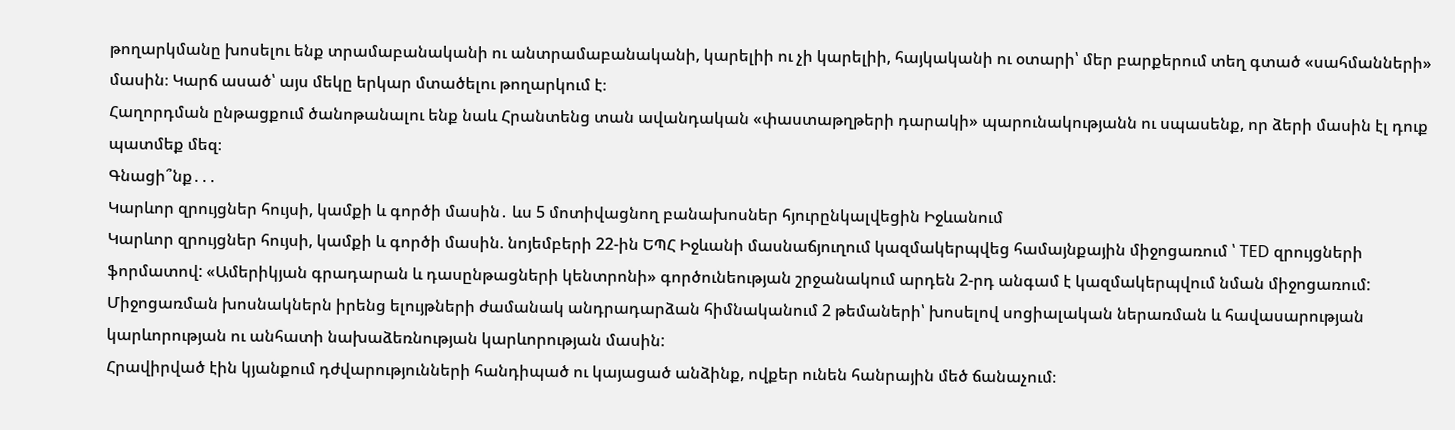թողարկմանը խոսելու ենք տրամաբանականի ու անտրամաբանականի, կարելիի ու չի կարելիի, հայկականի ու օտարի՝ մեր բարքերում տեղ գտած «սահմանների» մասին։ Կարճ ասած՝ այս մեկը երկար մտածելու թողարկում է։
Հաղորդման ընթացքում ծանոթանալու ենք նաև Հրանտենց տան ավանդական «փաստաթղթերի դարակի» պարունակությանն ու սպասենք, որ ձերի մասին էլ դուք պատմեք մեզ։
Գնացի՞նք․․․
Կարևոր զրույցներ հույսի, կամքի և գործի մասին․ ևս 5 մոտիվացնող բանախոսներ հյուրընկալվեցին Իջևանում
Կարևոր զրույցներ հույսի, կամքի և գործի մասին. նոյեմբերի 22-ին ԵՊՀ Իջևանի մասնաճյուղում կազմակերպվեց համայնքային միջոցառում ՝ TED զրույցների ֆորմատով: «Ամերիկյան գրադարան և դասընթացների կենտրոնի» գործունեության շրջանակում արդեն 2-րդ անգամ է կազմակերպվում նման միջոցառում:
Միջոցառման խոսնակներն իրենց ելույթների ժամանակ անդրադարձան հիմնականում 2 թեմաների՝ խոսելով սոցիալական ներառման և հավասարության կարևորության ու անհատի նախաձեռնության կարևորության մասին:
Հրավիրված էին կյանքում դժվարությունների հանդիպած ու կայացած անձինք, ովքեր ունեն հանրային մեծ ճանաչում։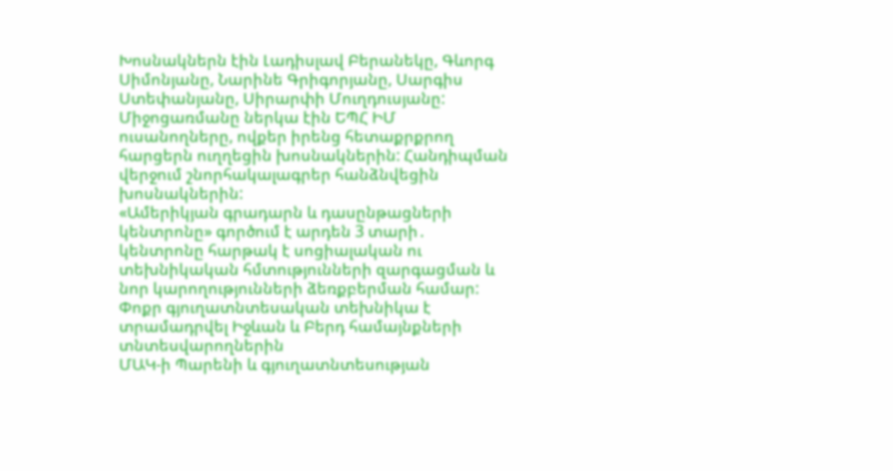Խոսնակներն էին Լադիսլավ Բերանեկը, Գևորգ Սիմոնյանը, Նարինե Գրիգորյանը, Սարգիս Ստեփանյանը, Սիրարփի Մուղդուսյանը:
Միջոցառմանը ներկա էին ԵՊՀ ԻՄ ուսանողները, ովքեր իրենց հետաքրքրող հարցերն ուղղեցին խոսնակներին: Հանդիպման վերջում շնորհակալագրեր հանձնվեցին խոսնակներին:
«Ամերիկյան գրադարն և դասընթացների կենտրոնը» գործում է արդեն 3 տարի․ կենտրոնը հարթակ է սոցիալական ու տեխնիկական հմտությունների զարգացման և նոր կարողությունների ձեռքբերման համար:
Փոքր գյուղատնտեսական տեխնիկա է տրամադրվել Իջևան և Բերդ համայնքների տնտեսվարողներին
ՄԱԿ-ի Պարենի և գյուղատնտեսության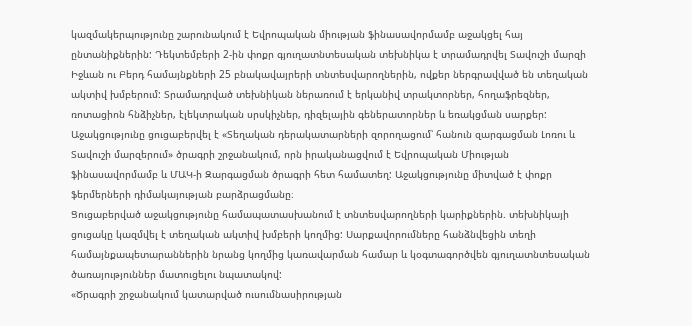կազմակերպությունը շարունակում է Եվրոպական միության ֆինասավորմամբ աջակցել հայ ընտանիքներին: Դեկտեմբերի 2-ին փոքր գյուղատնտեսական տեխնիկա է տրամադրվել Տավուշի մարզի Իջևան ու Բերդ համայնքների 25 բնակավայրերի տնտեսվարողներին, ովքեր ներգրավված են տեղական ակտիվ խմբերում: Տրամադրված տեխնիկան ներառում է երկանիվ տրակտորներ, հողաֆրեզներ, ռոտացիոն հնձիչներ, էլեկտրական սրսկիչներ, դիզելային գեներատորներ և եռակցման սարքեր:
Աջակցությունը ցուցաբերվել է «Տեղական դերակատարների զորողացում՝ հանուն զարգացման Լոռու և Տավուշի մարզերում» ծրագրի շրջանակում, որն իրականացվում է Եվրոպական Միության ֆինասավորմամբ և ՄԱԿ-ի Զարգացման ծրագրի հետ համատեղ: Աջակցությունը միտված է փոքր ֆերմերների դիմակայության բարձրացմանը։
Ցուցաբերված աջակցությունը համապատասխանում է տնտեսվարողների կարիքներին. տեխնիկայի ցուցակը կազմվել է տեղական ակտիվ խմբերի կողմից: Սարքավորումները հանձնվեցին տեղի համայնքապետարաններին նրանց կողմից կառավարման համար և կօգտագործվեն գյուղատնտեսական ծառայություններ մատուցելու նպատակով:
«Ծրագրի շրջանակում կատարված ուսումնասիրության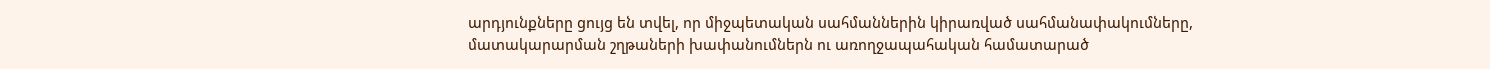արդյունքները ցույց են տվել, որ միջպետական սահմաններին կիրառված սահմանափակումները, մատակարարման շղթաների խափանումներն ու առողջապահական համատարած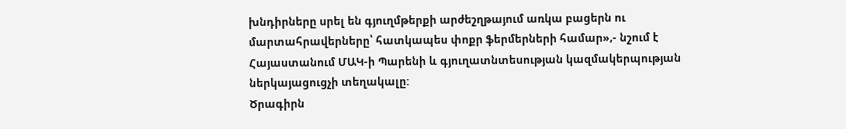խնդիրները սրել են գյուղմթերքի արժեշղթայում առկա բացերն ու մարտահրավերները՝ հատկապես փոքր ֆերմերների համար»,- նշում է Հայաստանում ՄԱԿ-ի Պարենի և գյուղատնտեսության կազմակերպության ներկայացուցչի տեղակալը:
Ծրագիրն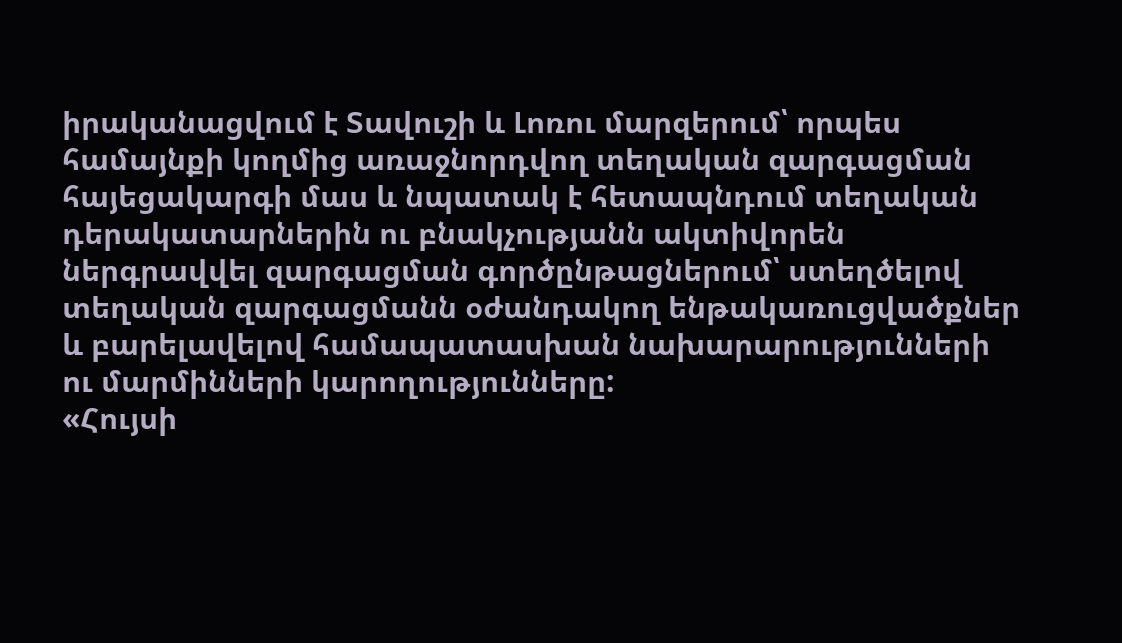իրականացվում է Տավուշի և Լոռու մարզերում՝ որպես համայնքի կողմից առաջնորդվող տեղական զարգացման հայեցակարգի մաս և նպատակ է հետապնդում տեղական դերակատարներին ու բնակչությանն ակտիվորեն ներգրավվել զարգացման գործընթացներում՝ ստեղծելով տեղական զարգացմանն օժանդակող ենթակառուցվածքներ և բարելավելով համապատասխան նախարարությունների ու մարմինների կարողությունները:
«Հույսի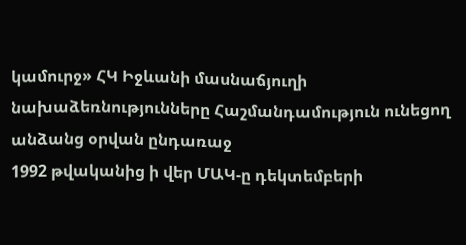կամուրջ» ՀԿ Իջևանի մասնաճյուղի նախաձեռնությունները Հաշմանդամություն ունեցող անձանց օրվան ընդառաջ
1992 թվականից ի վեր ՄԱԿ-ը դեկտեմբերի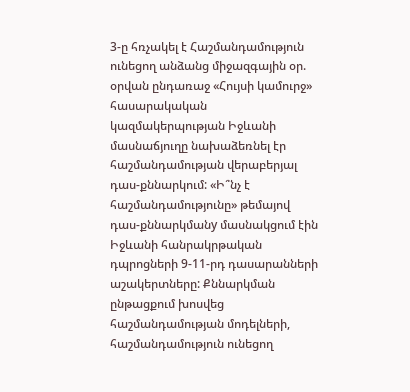3-ը հռչակել է Հաշմանդամություն ունեցող անձանց միջազգային օր. օրվան ընդառաջ «Հույսի կամուրջ» հասարակական կազմակերպության Իջևանի մասնաճյուղը նախաձեռնել էր հաշմանդամության վերաբերյալ դաս-քննարկում: «Ի՞նչ է հաշմանդամությունը» թեմայով դաս-քննարկմանy մասնակցում էին Իջևանի հանրակրթական դպրոցների 9-11-րդ դասարանների աշակերտները: Քննարկման ընթացքում խոսվեց հաշմանդամության մոդելների, հաշմանդամություն ունեցող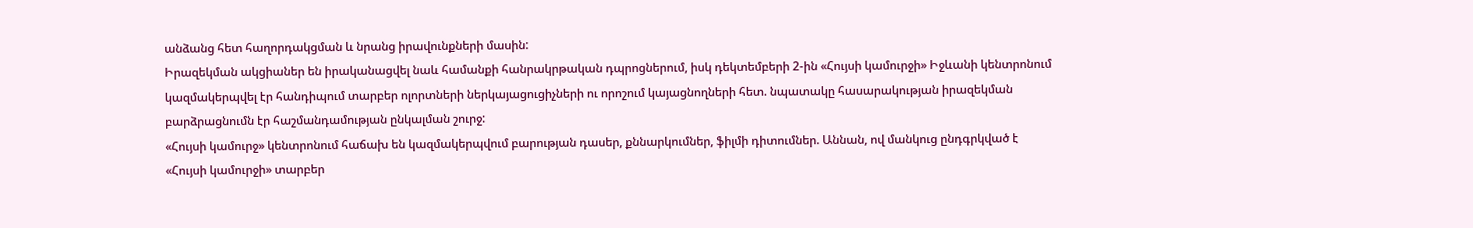անձանց հետ հաղորդակցման և նրանց իրավունքների մասին:
Իրազեկման ակցիաներ են իրականացվել նաև համանքի հանրակրթական դպրոցներում, իսկ դեկտեմբերի 2-ին «Հույսի կամուրջի» Իջևանի կենտրոնում կազմակերպվել էր հանդիպում տարբեր ոլորտների ներկայացուցիչների ու որոշում կայացնողների հետ. նպատակը հասարակության իրազեկման բարձրացնումն էր հաշմանդամության ընկալման շուրջ:
«Հույսի կամուրջ» կենտրոնում հաճախ են կազմակերպվում բարության դասեր, քննարկումներ, ֆիլմի դիտումներ. Աննան, ով մանկուց ընդգրկված է «Հույսի կամուրջի» տարբեր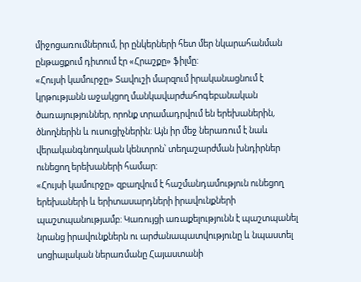միջոցառումներում, իր ընկերների հետ մեր նկարահանման ընթացքում դիտում էր «Հրաշքը» ֆիլմը:
«Հույսի կամուրջը» Տավուշի մարզում իրականացնում է կրթությանն աջակցող մանկավարժահոգեբանական ծառայություններ, որոնք տրամադրվում են երեխաներին, ծնողներին և ուսուցիչներին: Այն իր մեջ ներառում է նաև վերականգնողական կենտրոն՝ տեղաշարժման խնդիրներ ունեցող երեխաների համար:
«Հույսի կամուրջը» զբաղվում է հաշմանդամություն ունեցող երեխաների և երիտասարդների իրավունքների պաշտպանությամբ: Կառույցի առաքելությունն է պաշտպանել նրանց իրավունքներն ու արժանապատվությունը և նպաստել սոցիալական ներառմանը Հայաստանի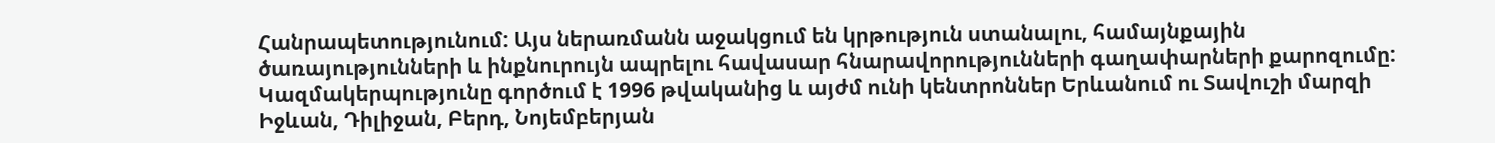Հանրապետությունում: Այս ներառմանն աջակցում են կրթություն ստանալու, համայնքային ծառայությունների և ինքնուրույն ապրելու հավասար հնարավորությունների գաղափարների քարոզումը: Կազմակերպությունը գործում է 1996 թվականից և այժմ ունի կենտրոններ Երևանում ու Տավուշի մարզի Իջևան, Դիլիջան, Բերդ, Նոյեմբերյան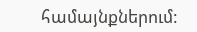համայնքներում: